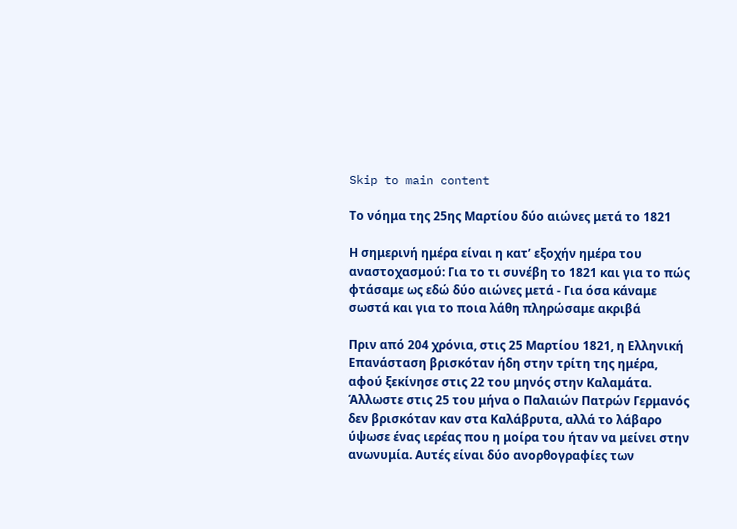Skip to main content

Το νόημα της 25ης Μαρτίου δύο αιώνες μετά το 1821

Η σημερινή ημέρα είναι η κατ’ εξοχήν ημέρα του αναστοχασμού: Για το τι συνέβη το 1821 και για το πώς φτάσαμε ως εδώ δύο αιώνες μετά - Για όσα κάναμε σωστά και για το ποια λάθη πληρώσαμε ακριβά

Πριν από 204 χρόνια, στις 25 Μαρτίου 1821, η Ελληνική Επανάσταση βρισκόταν ήδη στην τρίτη της ημέρα, αφού ξεκίνησε στις 22 του μηνός στην Καλαμάτα. Άλλωστε στις 25 του μήνα ο Παλαιών Πατρών Γερμανός δεν βρισκόταν καν στα Καλάβρυτα, αλλά το λάβαρο ύψωσε ένας ιερέας που η μοίρα του ήταν να μείνει στην ανωνυμία. Αυτές είναι δύο ανορθογραφίες των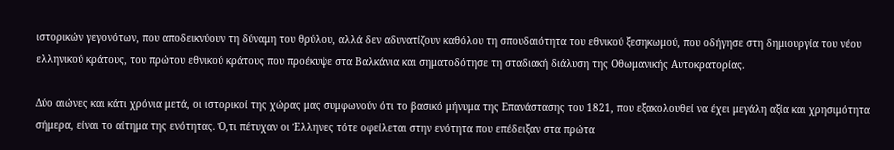ιστορικών γεγονότων, που αποδεικνύουν τη δύναμη του θρύλου, αλλά δεν αδυνατίζουν καθόλου τη σπουδαιότητα του εθνικού ξεσηκωμού, που οδήγησε στη δημιουργία του νέου ελληνικού κράτους, του πρώτου εθνικού κράτους που προέκυψε στα Βαλκάνια και σηματοδότησε τη σταδιακή διάλυση της Οθωμανικής Αυτοκρατορίας.

Δύο αιώνες και κάτι χρόνια μετά, οι ιστορικοί της χώρας μας συμφωνούν ότι το βασικό μήνυμα της Επανάστασης του 1821, που εξακολουθεί να έχει μεγάλη αξία και χρησιμότητα σήμερα, είναι το αίτημα της ενότητας. Ό,τι πέτυχαν οι Έλληνες τότε οφείλεται στην ενότητα που επέδειξαν στα πρώτα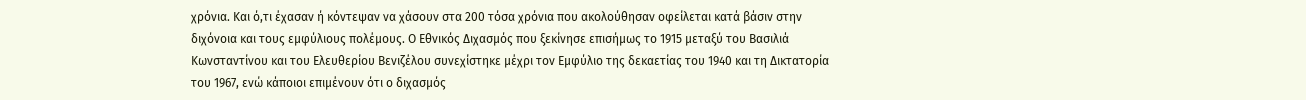χρόνια. Και ό,τι έχασαν ή κόντεψαν να χάσουν στα 200 τόσα χρόνια που ακολούθησαν οφείλεται κατά βάσιν στην διχόνοια και τους εμφύλιους πολέμους. Ο Εθνικός Διχασμός που ξεκίνησε επισήμως το 1915 μεταξύ του Βασιλιά Κωνσταντίνου και του Ελευθερίου Βενιζέλου συνεχίστηκε μέχρι τον Εμφύλιο της δεκαετίας του 1940 και τη Δικτατορία του 1967, ενώ κάποιοι επιμένουν ότι ο διχασμός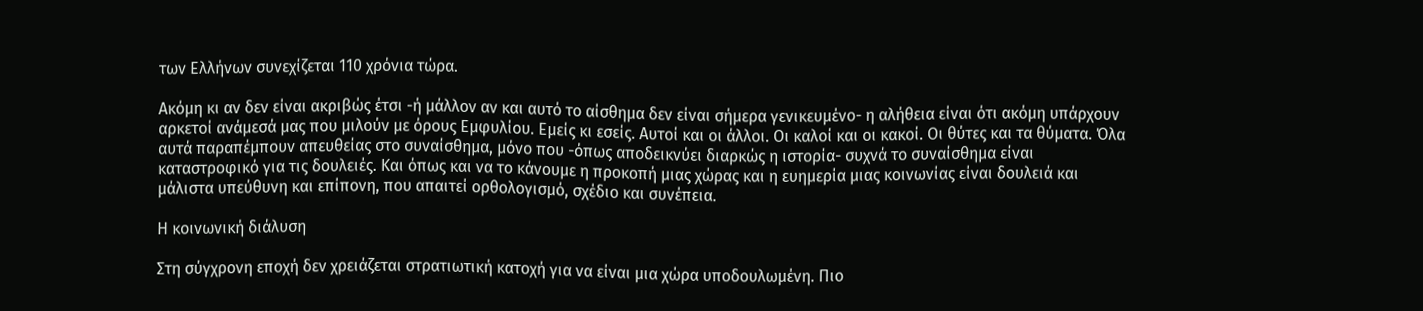των Ελλήνων συνεχίζεται 110 χρόνια τώρα.

Ακόμη κι αν δεν είναι ακριβώς έτσι -ή μάλλον αν και αυτό το αίσθημα δεν είναι σήμερα γενικευμένο- η αλήθεια είναι ότι ακόμη υπάρχουν αρκετοί ανάμεσά μας που μιλούν με όρους Εμφυλίου. Εμείς κι εσείς. Αυτοί και οι άλλοι. Οι καλοί και οι κακοί. Οι θύτες και τα θύματα. Όλα αυτά παραπέμπουν απευθείας στο συναίσθημα, μόνο που -όπως αποδεικνύει διαρκώς η ιστορία- συχνά το συναίσθημα είναι καταστροφικό για τις δουλειές. Και όπως και να το κάνουμε η προκοπή μιας χώρας και η ευημερία μιας κοινωνίας είναι δουλειά και μάλιστα υπεύθυνη και επίπονη, που απαιτεί ορθολογισμό, σχέδιο και συνέπεια.

Η κοινωνική διάλυση

Στη σύγχρονη εποχή δεν χρειάζεται στρατιωτική κατοχή για να είναι μια χώρα υποδουλωμένη. Πιο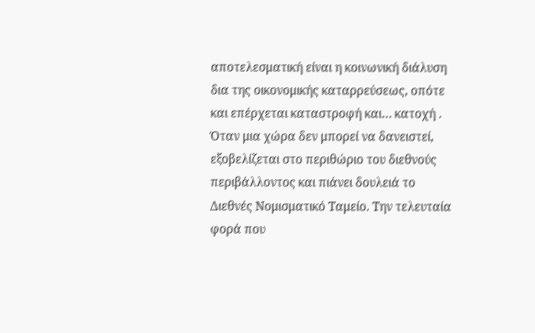αποτελεσματική είναι η κοινωνική διάλυση δια της οικονομικής καταρρεύσεως, οπότε και επέρχεται καταστροφή και… κατοχή . Όταν μια χώρα δεν μπορεί να δανειστεί, εξοβελίζεται στο περιθώριο του διεθνούς περιβάλλοντος και πιάνει δουλειά το Διεθνές Νομισματικό Ταμείο. Την τελευταία φορά που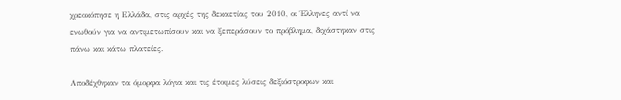χρεοκόπησε η Ελλάδα, στις αρχές της δεκαετίας του 2010, οι Έλληνες αντί να ενωθούν για να αντιμετωπίσουν και να ξεπεράσουν το πρόβλημα, διχάστηκαν στις πάνω και κάτω πλατείες.

Αποδέχθηκαν τα όμορφα λόγια και τις έτοιμες λύσεις δεξιόστροφων και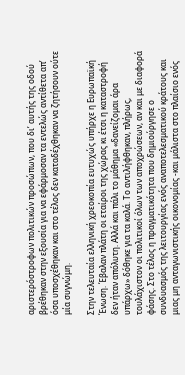αριστερόστροφων πολιτικών προσώπων, που δι’ αυτής της οδού βρέθηκαν στην εξουσία για να εφάρμοσαν τα εντελώς αντίθετα απ’ όσα υποσχέθηκαν και στο τέλος δεν καταδέχθηκαν να ζητήσουν ούτε μία συγνώμη.

Στην τελευταία ελληνική χρεοκοπία ευτυχώς υπήρχε η Ευρωπαϊκή Ένωση. Έβαλαν πλάτη οι εταίροι της χώρας κι έτσι η καταστροφή δεν ήταν απόλυτη. Αλλά και πάλι το μάθημα «δανείζομαι άρα υπάρχω» δόθηκε για τα καλά. Το αντιλήφθηκαν, πλήρως, τουλάχιστον οι πολιτικοί όλων των αποχρώσεων, αν και με διαφορά φάσης. Στο τέλος η πραγματικότητα που δημιούργησε ο συνδυασμός της λειτουργίας ενός αναποτελεσματικού κράτους και μιας μη ανταγωνιστικής οικονομίας -και μάλιστα στο πλαίσιο ενός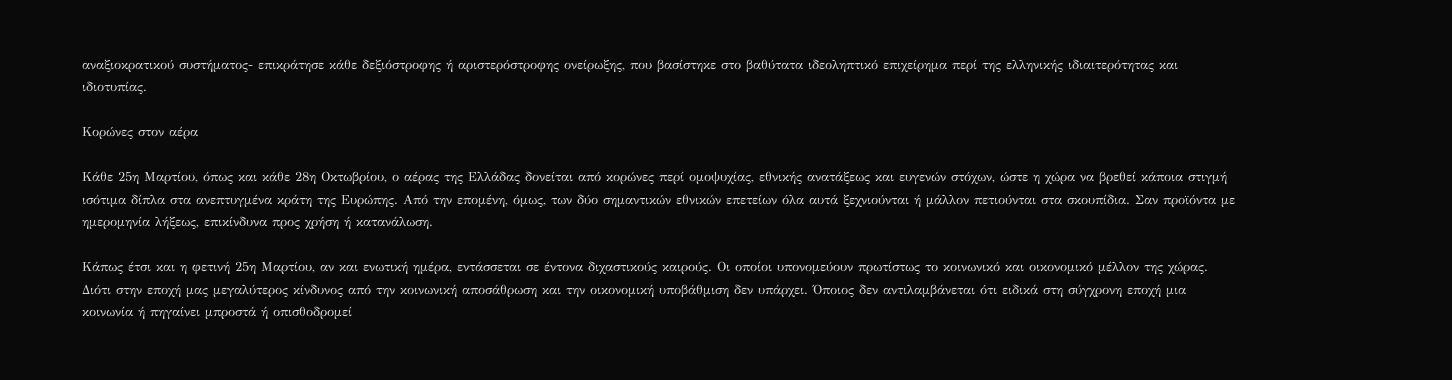αναξιοκρατικού συστήματος- επικράτησε κάθε δεξιόστροφης ή αριστερόστροφης ονείρωξης, που βασίστηκε στο βαθύτατα ιδεοληπτικό επιχείρημα περί της ελληνικής ιδιαιτερότητας και ιδιοτυπίας.

Κορώνες στον αέρα

Κάθε 25η Μαρτίου, όπως και κάθε 28η Οκτωβρίου, ο αέρας της Ελλάδας δονείται από κορώνες περί ομοψυχίας, εθνικής ανατάξεως και ευγενών στόχων, ώστε η χώρα να βρεθεί κάποια στιγμή ισότιμα δίπλα στα ανεπτυγμένα κράτη της Ευρώπης. Από την επομένη, όμως, των δύο σημαντικών εθνικών επετείων όλα αυτά ξεχνιούνται ή μάλλον πετιούνται στα σκουπίδια. Σαν προϊόντα με ημερομηνία λήξεως, επικίνδυνα προς χρήση ή κατανάλωση.

Κάπως έτσι και η φετινή 25η Μαρτίου, αν και ενωτική ημέρα, εντάσσεται σε έντονα διχαστικούς καιρούς. Οι οποίοι υπονομεύουν πρωτίστως το κοινωνικό και οικονομικό μέλλον της χώρας. Διότι στην εποχή μας μεγαλύτερος κίνδυνος από την κοινωνική αποσάθρωση και την οικονομική υποβάθμιση δεν υπάρχει. Όποιος δεν αντιλαμβάνεται ότι ειδικά στη σύγχρονη εποχή μια κοινωνία ή πηγαίνει μπροστά ή οπισθοδρομεί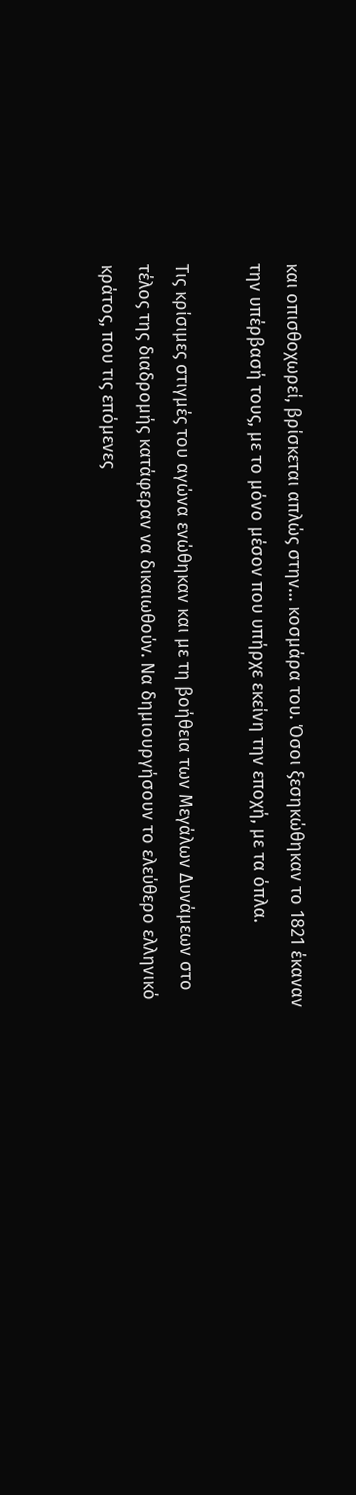και οπισθοχωρεί, βρίσκεται απλώς στην… κοσμάρα του. Όσοι ξεσηκώθηκαν το 1821 έκαναν την υπέρβασή τους, με το μόνο μέσον που υπήρχε εκείνη την εποχή, με τα όπλα.

Τις κρίσιμες στιγμές του αγώνα ενώθηκαν και με τη βοήθεια των Μεγάλων Δυνάμεων στο τέλος της διαδρομής κατάφεραν να δικαιωθούν. Να δημιουργήσουν το ελεύθερο ελληνικό κράτος, που τις επόμενες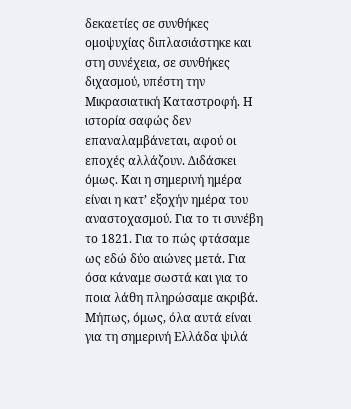δεκαετίες σε συνθήκες ομοψυχίας διπλασιάστηκε και στη συνέχεια, σε συνθήκες διχασμού, υπέστη την Μικρασιατική Καταστροφή. Η ιστορία σαφώς δεν επαναλαμβάνεται, αφού οι εποχές αλλάζουν. Διδάσκει όμως. Και η σημερινή ημέρα είναι η κατ’ εξοχήν ημέρα του αναστοχασμού. Για το τι συνέβη το 1821. Για το πώς φτάσαμε ως εδώ δύο αιώνες μετά. Για όσα κάναμε σωστά και για το ποια λάθη πληρώσαμε ακριβά. Μήπως, όμως, όλα αυτά είναι για τη σημερινή Ελλάδα ψιλά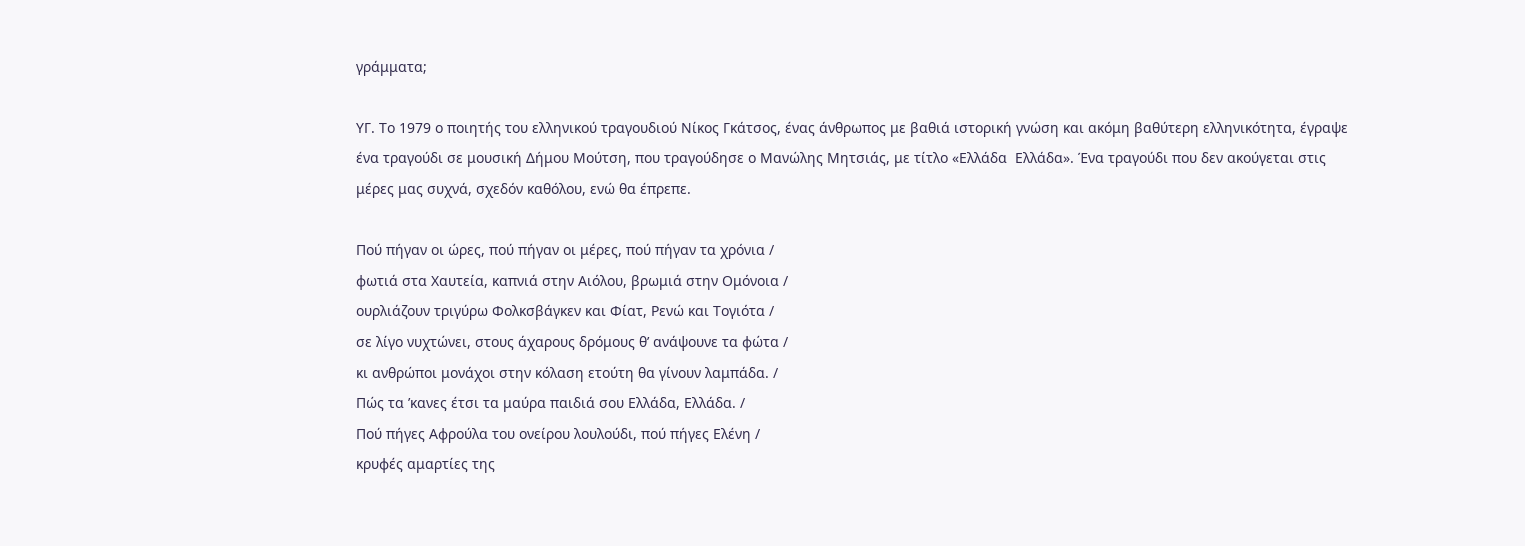γράμματα;

ΥΓ. Το 1979 ο ποιητής του ελληνικού τραγουδιού Νίκος Γκάτσος, ένας άνθρωπος με βαθιά ιστορική γνώση και ακόμη βαθύτερη ελληνικότητα, έγραψε ένα τραγούδι σε μουσική Δήμου Μούτση, που τραγούδησε ο Μανώλης Μητσιάς, με τίτλο «Ελλάδα  Ελλάδα». Ένα τραγούδι που δεν ακούγεται στις μέρες μας συχνά, σχεδόν καθόλου, ενώ θα έπρεπε.

Πού πήγαν οι ώρες, πού πήγαν οι μέρες, πού πήγαν τα χρόνια /
φωτιά στα Χαυτεία, καπνιά στην Αιόλου, βρωμιά στην Ομόνοια /
ουρλιάζουν τριγύρω Φολκσβάγκεν και Φίατ, Ρενώ και Τογιότα /
σε λίγο νυχτώνει, στους άχαρους δρόμους θ’ ανάψουνε τα φώτα /
κι ανθρώποι μονάχοι στην κόλαση ετούτη θα γίνουν λαμπάδα. /
Πώς τα ’κανες έτσι τα μαύρα παιδιά σου Ελλάδα, Ελλάδα. /
Πού πήγες Αφρούλα του ονείρου λουλούδι, πού πήγες Ελένη /
κρυφές αμαρτίες της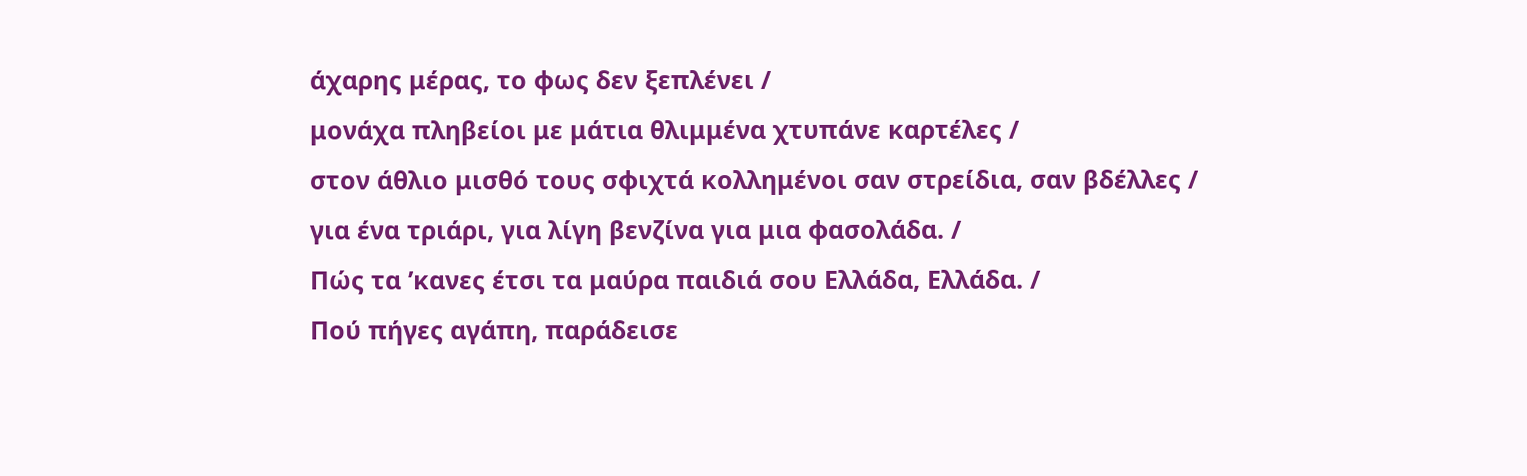άχαρης μέρας, το φως δεν ξεπλένει /
μονάχα πληβείοι με μάτια θλιμμένα χτυπάνε καρτέλες /
στον άθλιο μισθό τους σφιχτά κολλημένοι σαν στρείδια, σαν βδέλλες /
για ένα τριάρι, για λίγη βενζίνα για μια φασολάδα. /
Πώς τα ’κανες έτσι τα μαύρα παιδιά σου Ελλάδα, Ελλάδα. /
Πού πήγες αγάπη, παράδεισε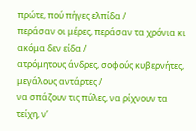πρώτε, πού πήγες ελπίδα /
περάσαν οι μέρες, περάσαν τα χρόνια κι ακόμα δεν είδα /
ατρόμητους άνδρες, σοφούς κυβερνήτες, μεγάλους αντάρτες /
να σπάζουν τις πύλες, να ρίχνουν τα τείχη, ν’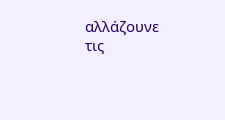αλλάζουνε τις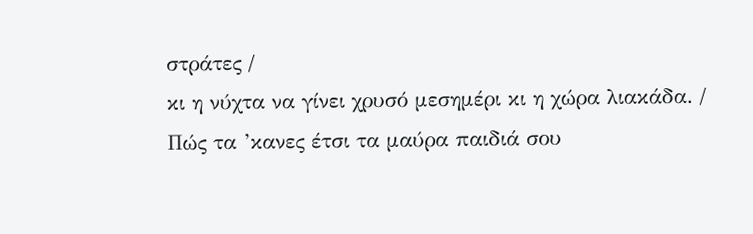στράτες /
κι η νύχτα να γίνει χρυσό μεσημέρι κι η χώρα λιακάδα. /
Πώς τα ’κανες έτσι τα μαύρα παιδιά σου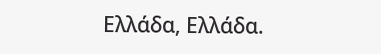Ελλάδα, Ελλάδα.